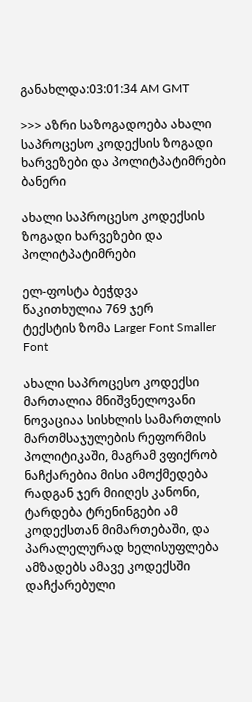განახლდა:03:01:34 AM GMT

>>> აზრი საზოგადოება ახალი საპროცესო კოდექსის ზოგადი ხარვეზები და პოლიტპატიმრები
ბანერი

ახალი საპროცესო კოდექსის ზოგადი ხარვეზები და პოლიტპატიმრები

ელ-ფოსტა ბეჭდვა
წაკითხულია 769 ჯერ
ტექსტის ზომა Larger Font Smaller Font

ახალი საპროცესო კოდექსი მართალია მნიშვნელოვანი ნოვაციაა სისხლის სამართლის მართმსაჯულების რეფორმის პოლიტიკაში, მაგრამ ვფიქრობ ნაჩქარებია მისი ამოქმედება რადგან ჯერ მიიღეს კანონი, ტარდება ტრენინგები ამ კოდექსთან მიმართებაში, და პარალელურად ხელისუფლება ამზადებს ამავე კოდექსში დაჩქარებული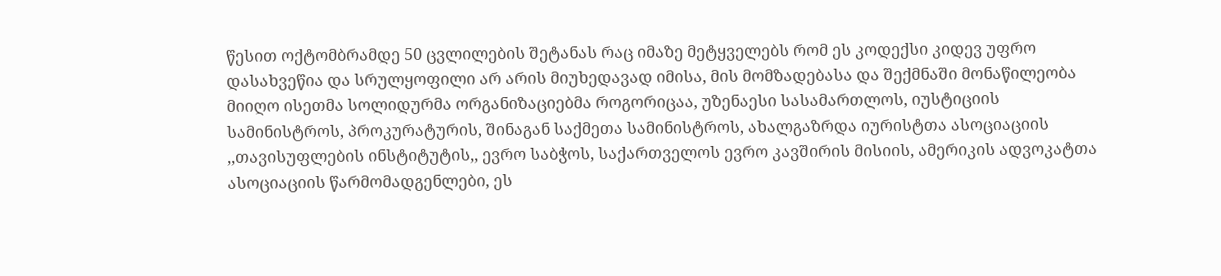წესით ოქტომბრამდე 50 ცვლილების შეტანას რაც იმაზე მეტყველებს რომ ეს კოდექსი კიდევ უფრო დასახვეწია და სრულყოფილი არ არის მიუხედავად იმისა, მის მომზადებასა და შექმნაში მონაწილეობა მიიღო ისეთმა სოლიდურმა ორგანიზაციებმა როგორიცაა, უზენაესი სასამართლოს, იუსტიციის სამინისტროს, პროკურატურის, შინაგან საქმეთა სამინისტროს, ახალგაზრდა იურისტთა ასოციაციის ,,თავისუფლების ინსტიტუტის,, ევრო საბჭოს, საქართველოს ევრო კავშირის მისიის, ამერიკის ადვოკატთა ასოციაციის წარმომადგენლები, ეს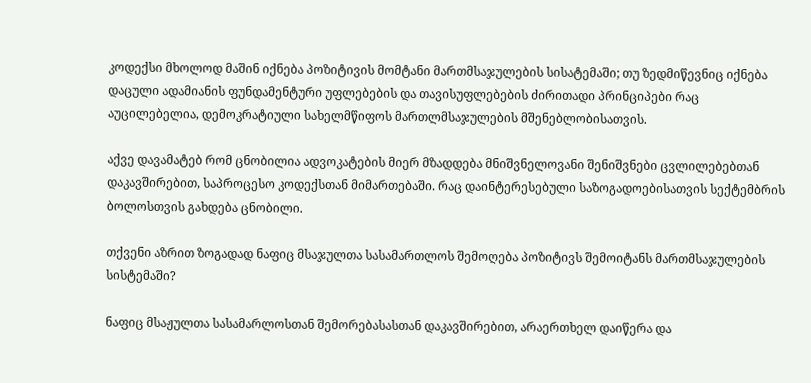კოდექსი მხოლოდ მაშინ იქნება პოზიტივის მომტანი მართმსაჯულების სისატემაში; თუ ზედმიწევნიც იქნება დაცული ადამიანის ფუნდამენტური უფლებების და თავისუფლებების ძირითადი პრინციპები რაც აუცილებელია, დემოკრატიული სახელმწიფოს მართლმსაჯულების მშენებლობისათვის.

აქვე დავამატებ რომ ცნობილია ადვოკატების მიერ მზადდება მნიშვნელოვანი შენიშვნები ცვლილებებთან დაკავშირებით, საპროცესო კოდექსთან მიმართებაში. რაც დაინტერესებული საზოგადოებისათვის სექტემბრის ბოლოსთვის გახდება ცნობილი.

თქვენი აზრით ზოგადად ნაფიც მსაჯულთა სასამართლოს შემოღება პოზიტივს შემოიტანს მართმსაჯულების სისტემაში?

ნაფიც მსაჟულთა სასამარლოსთან შემორებასასთან დაკავშირებით, არაერთხელ დაიწერა და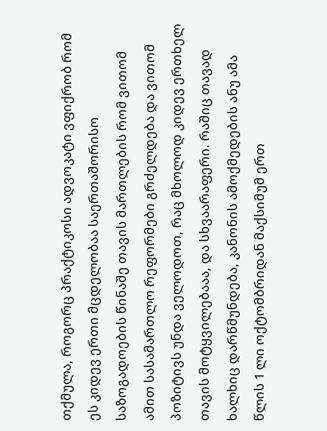თქმულა, როგორც პრაქტიკოსი ადვოკატი ვფიქრობ რომ ეს კიდევ ერთი მცდელობაა საერთაშორისო საზოგადოების წინაშე თავის მართლების რომ ვითომ ამით სასამართლო რეფორმები გრძელდება და ვითომ პოზიტივს უნდა ველოდოთ, რაც მხოლოდ კიდევ ერთხელ თავის მოტყვილებააა, და სხვაარაფერი. რაშიც თავად ხალხიც დარწმუნდება, კანონის ამოქმედების ანუ ამა წლის 1 ლი ოქტომბრიდან მაქსიმუმ ერთ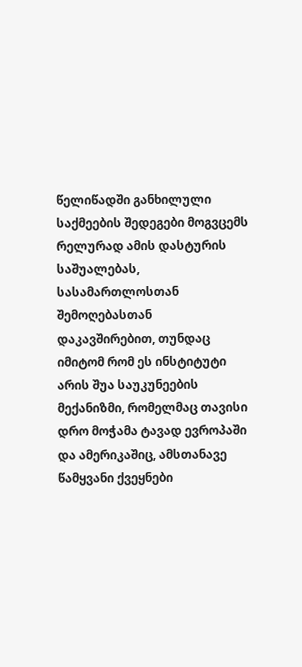წელიწადში განხილული საქმეების შედეგები მოგვცემს რელურად ამის დასტურის საშუალებას, სასამართლოსთან შემოღებასთან დაკავშირებით, თუნდაც იმიტომ რომ ეს ინსტიტუტი არის შუა საუკუნეების მექანიზმი, რომელმაც თავისი დრო მოჭამა ტავად ევროპაში და ამერიკაშიც, ამსთანავე წამყვანი ქვეყნები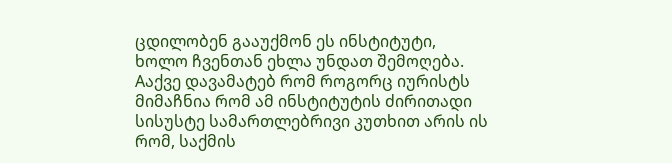ცდილობენ გააუქმონ ეს ინსტიტუტი, ხოლო ჩვენთან ეხლა უნდათ შემოღება. Aაქვე დავამატებ რომ როგორც იურისტს მიმაჩნია რომ ამ ინსტიტუტის ძირითადი სისუსტე სამართლებრივი კუთხით არის ის რომ, საქმის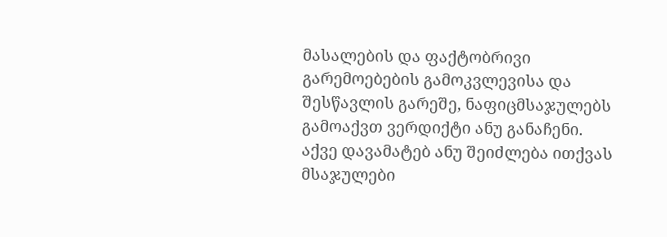მასალების და ფაქტობრივი გარემოებების გამოკვლევისა და შესწავლის გარეშე, ნაფიცმსაჯულებს გამოაქვთ ვერდიქტი ანუ განაჩენი. აქვე დავამატებ ანუ შეიძლება ითქვას მსაჯულები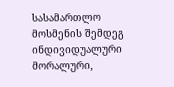სასამართლო მოსმენის შემდეგ ინდივიდუალური მორალური,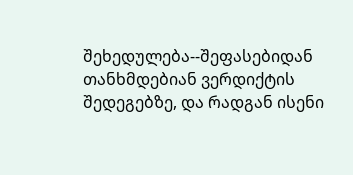შეხედულება--შეფასებიდან თანხმდებიან ვერდიქტის შედეგებზე, და რადგან ისენი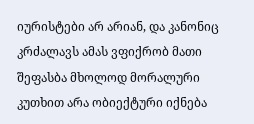იურისტები არ არიან, და კანონიც კრძალავს ამას ვფიქრობ მათი შეფასბა მხოლოდ მორალური კუთხით არა ობიექტური იქნება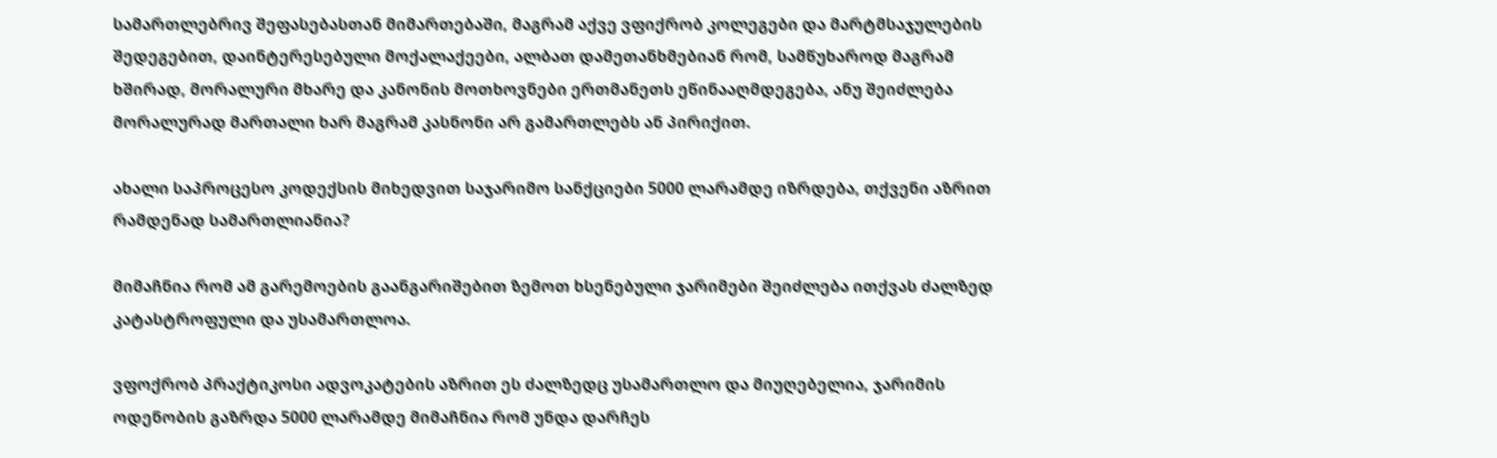სამართლებრივ შეფასებასთან მიმართებაში, მაგრამ აქვე ვფიქრობ კოლეგები და მარტმსაჯულების შედეგებით, დაინტერესებული მოქალაქეები, ალბათ დამეთანხმებიან რომ, სამწუხაროდ მაგრამ ხშირად, მორალური მხარე და კანონის მოთხოვნები ერთმანეთს ეწინააღმდეგება, ანუ შეიძლება მორალურად მართალი ხარ მაგრამ კასნონი არ გამართლებს ან პირიქით.

ახალი საპროცესო კოდექსის მიხედვით საჯარიმო სანქციები 5000 ლარამდე იზრდება, თქვენი აზრით რამდენად სამართლიანია?

მიმაჩნია რომ ამ გარემოების გაანგარიშებით ზემოთ ხსენებული ჯარიმები შეიძლება ითქვას ძალზედ კატასტროფული და უსამართლოა.

ვფოქრობ პრაქტიკოსი ადვოკატების აზრით ეს ძალზედც უსამართლო და მიუღებელია, ჯარიმის ოდენობის გაზრდა 5000 ლარამდე მიმაჩნია რომ უნდა დარჩეს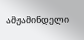ამჟამინდელი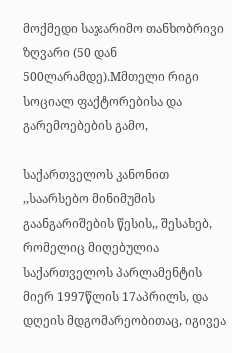მოქმედი საჯარიმო თანხობრივი ზღვარი (50 დან 500ლარამდე).Mმთელი რიგი სოციალ ფაქტორებისა და გარემოებების გამო,

საქართველოს კანონით ,,საარსებო მინიმუმის გაანგარიშების წესის,, შესახებ, რომელიც მიღებულია საქართველოს პარლამენტის მიერ 1997წლის 17აპრილს, და დღეის მდგომარეობითაც, იგივეა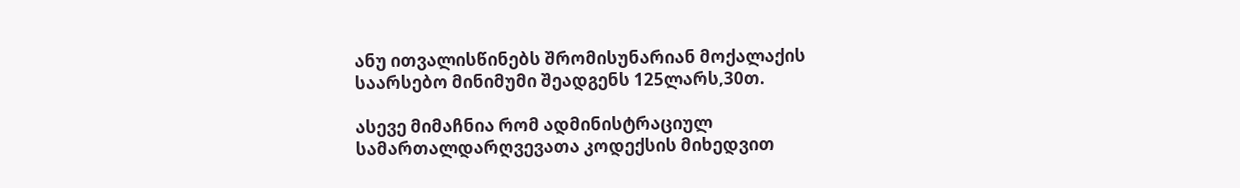ანუ ითვალისწინებს შრომისუნარიან მოქალაქის საარსებო მინიმუმი შეადგენს 125ლარს,30თ.

ასევე მიმაჩნია რომ ადმინისტრაციულ სამართალდარღვევათა კოდექსის მიხედვით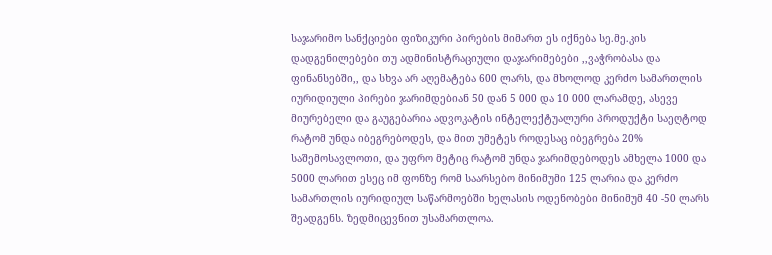საჯარიმო სანქციები ფიზიკური პირების მიმართ ეს იქნება სე.მე.კის დადგენილებები თუ ადმინისტრაციული დაჯარიმებები ,,ვაჭრობასა და ფინანსებში,, და სხვა არ აღემატება 600 ლარს, და მხოლოდ კერძო სამართლის იურიდიული პირები ჯარიმდებიან 50 დან 5 000 და 10 000 ლარამდე, ასევე მიურებელი და გაუგებარია ადვოკატის ინტელექტუალური პროდუქტი საეღტოდ რატომ უნდა იბეგრებოდეს, და მით უმეტეს როდესაც იბეგრება 20% საშემოსავლოთი, და უფრო მეტიც რატომ უნდა ჯარიმდებოდეს ამხელა 1000 და 5000 ლარით ესეც იმ ფონზე რომ საარსებო მინიმუმი 125 ლარია და კერძო სამართლის იურიდიულ საწარმოებში ხელასის ოდენობები მინიმუმ 40 -50 ლარს შეადგენს. ზედმიცევნით უსამართლოა.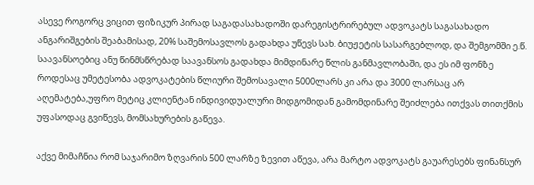ასევე როგორც ვიცით ფიზიკურ პირად საგადასახადოში დარეგისტრირებულ ადვოკატს საგასახადო ანგარიშგების შეაბამისად, 20% საშემოსავლოს გადახდა უწევს სახ. ბიუჟეტის სასარგებლოდ, და შემგომში ე.წ. საავანსოებიც ანუ წინმსწრებად საავანსოს გადახდა მიმდინარე წლის განმავლობაში, და ეს იმ ფონზე როდესაც უმეტესობა ადვოკატების წლიური შემოსავალი 5000ლარს კი არა და 3000 ლარსაც არ აღემატება,უფრო მეტიც კლიენტან ინდივიდუალური მიდგომიდან გამომდინარე შეიძლება ითქვას თითქმის უფასოდაც გვიწევს, მომსახურების გაწევა.

აქვე მიმაჩნია რომ საჯარიმო ზღვარის 500 ლარზე ზევით აწევა, არა მარტო ადვოკატს გაუარესებს ფინანსურ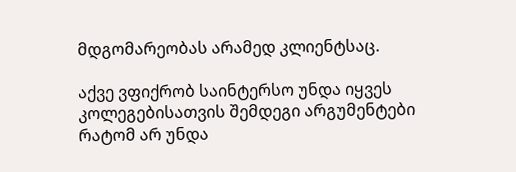მდგომარეობას არამედ კლიენტსაც.

აქვე ვფიქრობ საინტერსო უნდა იყვეს კოლეგებისათვის შემდეგი არგუმენტები რატომ არ უნდა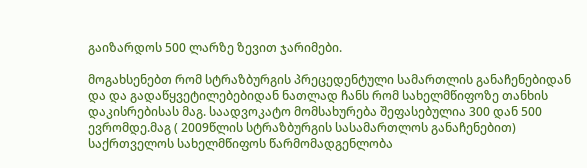გაიზარდოს 500 ლარზე ზევით ჯარიმები.

მოგახსენებთ რომ სტრაზბურგის პრეცედენტული სამართლის განაჩენებიდან და და გადაწყვეტილებებიდან ნათლად ჩანს რომ სახელმწიფოზე თანხის დაკისრებისას მაგ. საადვოკატო მომსახურება შეფასებულია 300 დან 500 ევრომდე.მაგ ( 2009წლის სტრაზბურგის სასამართლოს განაჩენებით) საქრთველოს სახელმწიფოს წარმომადგენლობა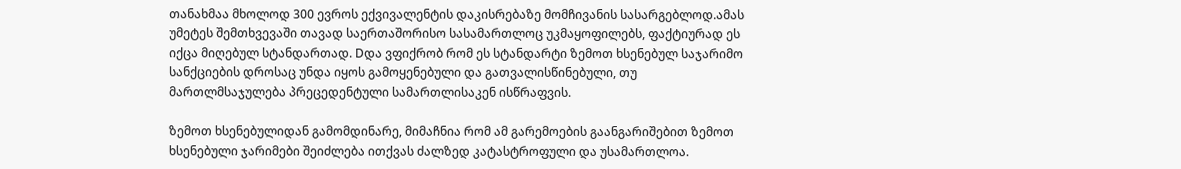თანახმაა მხოლოდ 300 ევროს ექვივალენტის დაკისრებაზე მომჩივანის სასარგებლოდ.ამას უმეტეს შემთხვევაში თავად საერთაშორისო სასამართლოც უკმაყოფილებს, ფაქტიურად ეს იქცა მიღებულ სტანდართად. Dდა ვფიქრობ რომ ეს სტანდარტი ზემოთ ხსენებულ საჯარიმო სანქციების დროსაც უნდა იყოს გამოყენებული და გათვალისწინებული, თუ მართლმსაჯულება პრეცედენტული სამართლისაკენ ისწრაფვის.

ზემოთ ხსენებულიდან გამომდინარე, მიმაჩნია რომ ამ გარემოების გაანგარიშებით ზემოთ ხსენებული ჯარიმები შეიძლება ითქვას ძალზედ კატასტროფული და უსამართლოა.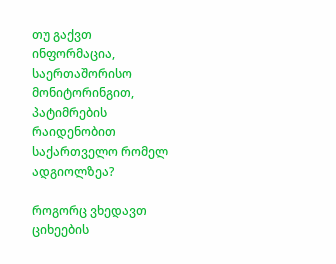თუ გაქვთ ინფორმაცია, საერთაშორისო მონიტორინგით, პატიმრების რაიდენობით საქართველო რომელ ადგიოლზეა?

როგორც ვხედავთ ციხეების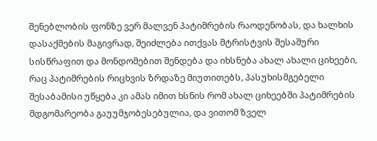შენებლობის ფონზე ვერ მალვენ პატიმრების რაოდენობას, და ხალხის დასაქმების მაგივრად, შეიძლება ითქვას მტრისტვის შესაშური სისწრაფით და მონდომებით შენდება და იხსნება ახალ ახალი ციხეები, რაც პატიმრების რიცხვის ზრდაზე მიუთითებს, პასუხისმგებელი შესაბამისი უწყება კი ამას იმით ხსნის რომ ახალ ციხეებში პატიმრების მდგომარეობა გაუუმჯობესებულია, და ვითომ ზველ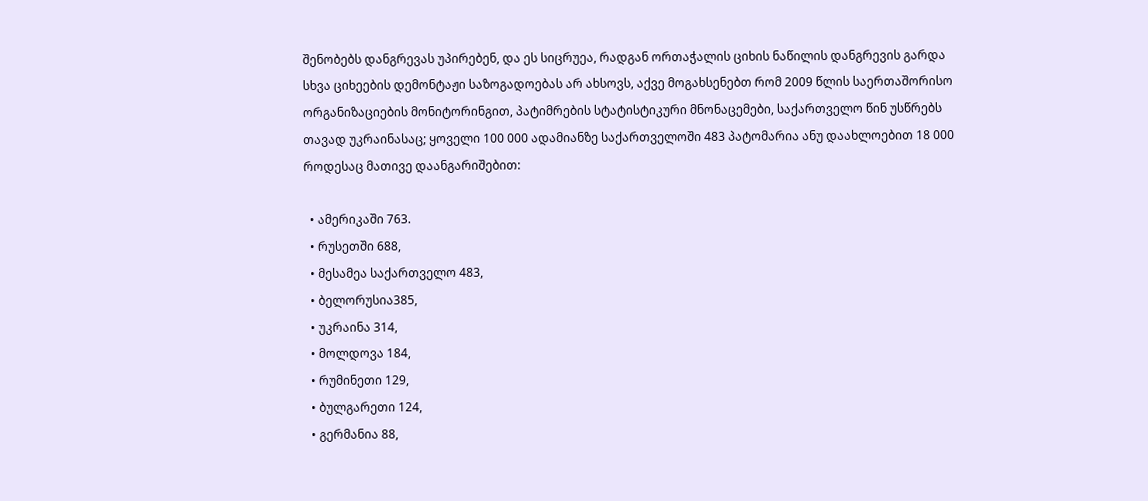შენობებს დანგრევას უპირებენ, და ეს სიცრუეა, რადგან ორთაჭალის ციხის ნაწილის დანგრევის გარდა სხვა ციხეების დემონტაჟი საზოგადოებას არ ახსოვს, აქვე მოგახსენებთ რომ 2009 წლის საერთაშორისო ორგანიზაციების მონიტორინგით, პატიმრების სტატისტიკური მნონაცემები, საქართველო წინ უსწრებს თავად უკრაინასაც; ყოველი 100 000 ადამიანზე საქართველოში 483 პატომარია ანუ დაახლოებით 18 000 როდესაც მათივე დაანგარიშებით:

  • ამერიკაში 763.
  • რუსეთში 688,
  • მესამეა საქართველო 483,
  • ბელორუსია385,
  • უკრაინა 314,
  • მოლდოვა 184,
  • რუმინეთი 129,
  • ბულგარეთი 124,
  • გერმანია 88,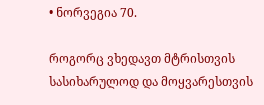• ნორვეგია 70.

როგორც ვხედავთ მტრისთვის სასიხარულოდ და მოყვარესთვის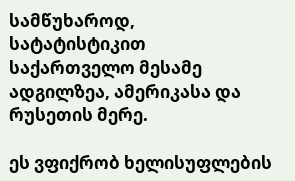სამწუხაროდ, სატატისტიკით საქართველო მესამე ადგილზეა, ამერიკასა და რუსეთის მერე.

ეს ვფიქრობ ხელისუფლების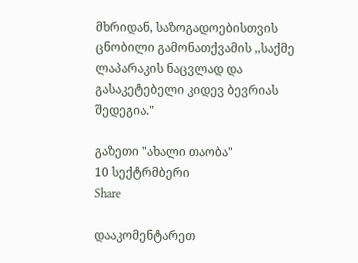მხრიდან, საზოგადოებისთვის ცნობილი გამონათქვამის ,,საქმე ლაპარაკის ნაცვლად და გასაკეტებელი კიდევ ბევრიას შედეგია."

გაზეთი "ახალი თაობა"
10 სექტრმბერი
Share

დააკომენტარეთ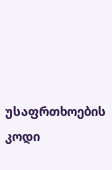უსაფრთხოების კოდი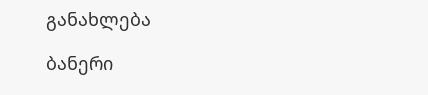განახლება

ბანერი